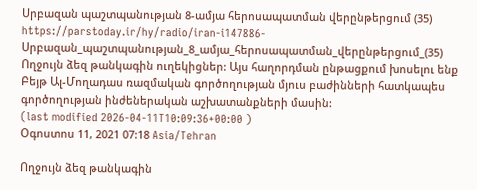Սրբազան պաշտպանության 8-ամյա հերոսապատման վերընթերցում (35)
https://parstoday.ir/hy/radio/iran-i147886-Սրբազան_պաշտպանության_8_ամյա_հերոսապատման_վերընթերցում_(35)
Ողջույն ձեզ թանկագին ուղեկիցներ: Այս հաղորդման ընթացքում խոսելու ենք Բեյթ Ալ-Մողադաս ռազմական գործողության մյուս բաժինների հատկապես գործողության ինժեներական աշխատանքների մասին:
(last modified 2026-04-11T10:09:36+00:00 )
Օգոստոս 11, 2021 07:18 Asia/Tehran

Ողջույն ձեզ թանկագին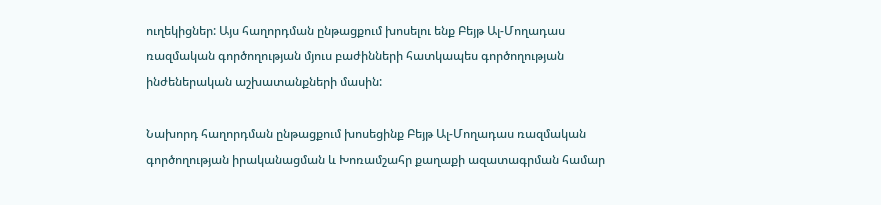ուղեկիցներ: Այս հաղորդման ընթացքում խոսելու ենք Բեյթ Ալ-Մողադաս ռազմական գործողության մյուս բաժինների հատկապես գործողության ինժեներական աշխատանքների մասին:

Նախորդ հաղորդման ընթացքում խոսեցինք Բեյթ Ալ-Մողադաս ռազմական գործողության իրականացման և Խոռամշահր քաղաքի ազատագրման համար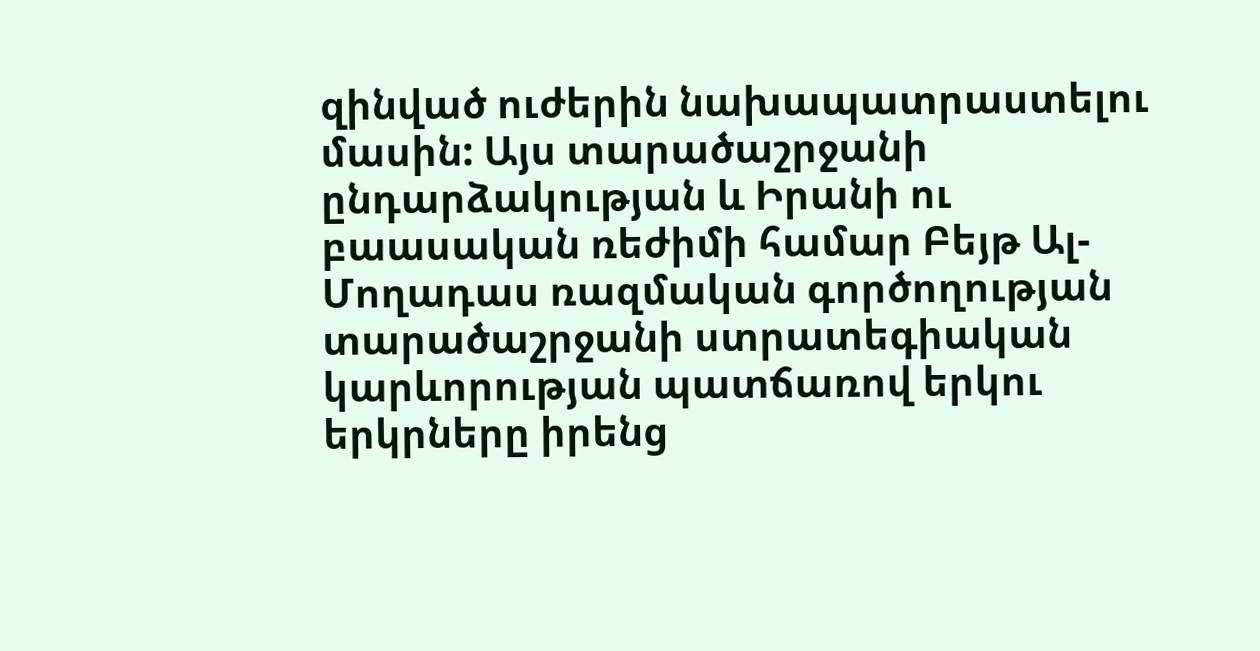զինված ուժերին նախապատրաստելու մասին: Այս տարածաշրջանի ընդարձակության և Իրանի ու բաասական ռեժիմի համար Բեյթ Ալ-Մողադաս ռազմական գործողության տարածաշրջանի ստրատեգիական կարևորության պատճառով երկու երկրները իրենց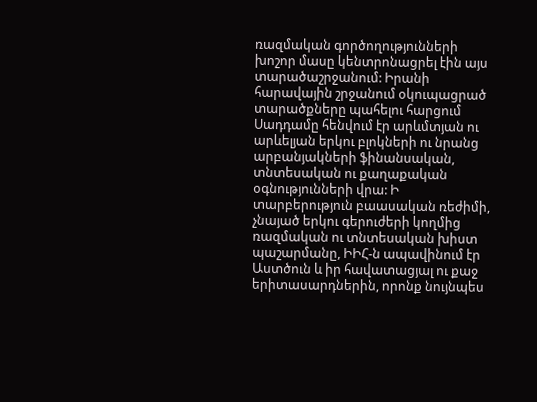ռազմական գործողությունների խոշոր մասը կենտրոնացրել էին այս տարածաշրջանում: Իրանի հարավային շրջանում օկուպացրած տարածքները պահելու հարցում Սադդամը հենվում էր արևմտյան ու արևելյան երկու բլոկների ու նրանց արբանյակների ֆինանսական, տնտեսական ու քաղաքական օգնությունների վրա: Ի տարբերություն բաասական ռեժիմի, չնայած երկու գերուժերի կողմից ռազմական ու տնտեսական խիստ պաշարմանը, ԻԻՀ-ն ապավինում էր Աստծուն և իր հավատացյալ ու քաջ երիտասարդներին, որոնք նույնպես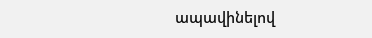ապավինելով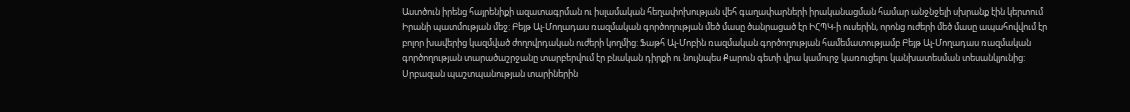Աստծուն իրենց հայրենիքի ազատագրման ու իսլամական հեղափոխության վեհ գաղափարների իրականացման համար անջնջելի սխրանք էին կերտում Իրանի պատմության մեջ: Բեյթ Ալ-Մողադաս ռազմական գործողության մեծ մասը ծանրացած էր ԻՀՊԿ-ի ուսերին, որոնց ուժերի մեծ մասը ապահովվում էր բոլոր խավերից կազմված ժողովրդական ուժերի կողմից: Ֆաթհ Ալ-Մոբին ռազմական գործողության համեմատությամբ Բեյթ Ալ-Մողադաս ռազմական գործողության տարածաշրջանը տարբերվում էր բնական դիրքի ու նույնպես Քարուն գետի վրա կամուրջ կառուցելու կանխատեսման տեսանկյունից: Սրբազան պաշտպանության տարիներին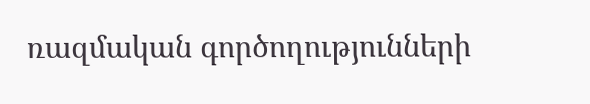ռազմական գործողությունների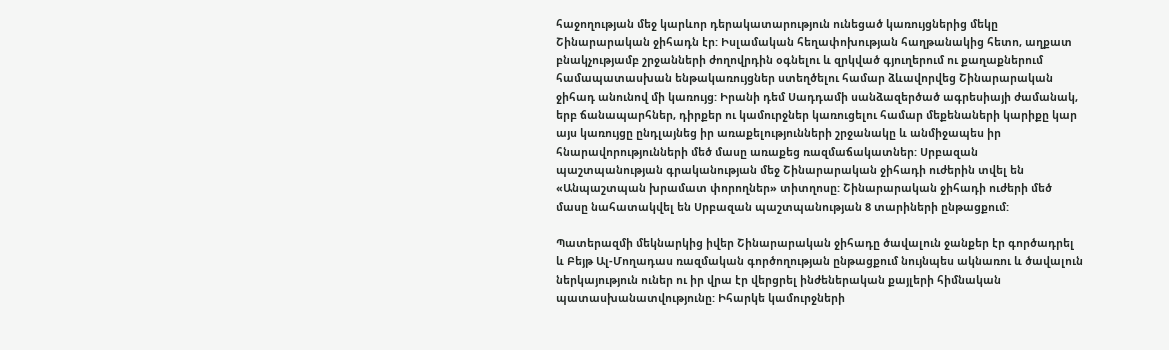հաջողության մեջ կարևոր դերակատարություն ունեցած կառույցներից մեկը Շինարարական ջիհադն էր: Իսլամական հեղափոխության հաղթանակից հետո, աղքատ բնակչությամբ շրջանների ժողովրդին օգնելու և զրկված գյուղերում ու քաղաքներում համապատասխան ենթակառույցներ ստեղծելու համար ձևավորվեց Շինարարական ջիհադ անունով մի կառույց: Իրանի դեմ Սադդամի սանձազերծած ագրեսիայի ժամանակ, երբ ճանապարհներ, դիրքեր ու կամուրջներ կառուցելու համար մեքենաների կարիքը կար այս կառույցը ընդլայնեց իր առաքելությունների շրջանակը և անմիջապես իր հնարավորությունների մեծ մասը առաքեց ռազմաճակատներ: Սրբազան պաշտպանության գրականության մեջ Շինարարական ջիհադի ուժերին տվել են «Անպաշտպան խրամատ փորողներ» տիտղոսը: Շինարարական ջիհադի ուժերի մեծ մասը նահատակվել են Սրբազան պաշտպանության 8 տարիների ընթացքում:

Պատերազմի մեկնարկից իվեր Շինարարական ջիհադը ծավալուն ջանքեր էր գործադրել և Բեյթ Ալ-Մողադաս ռազմական գործողության ընթացքում նույնպես ակնառու և ծավալուն ներկայություն ուներ ու իր վրա էր վերցրել ինժեներական քայլերի հիմնական պատասխանատվությունը: Իհարկե կամուրջների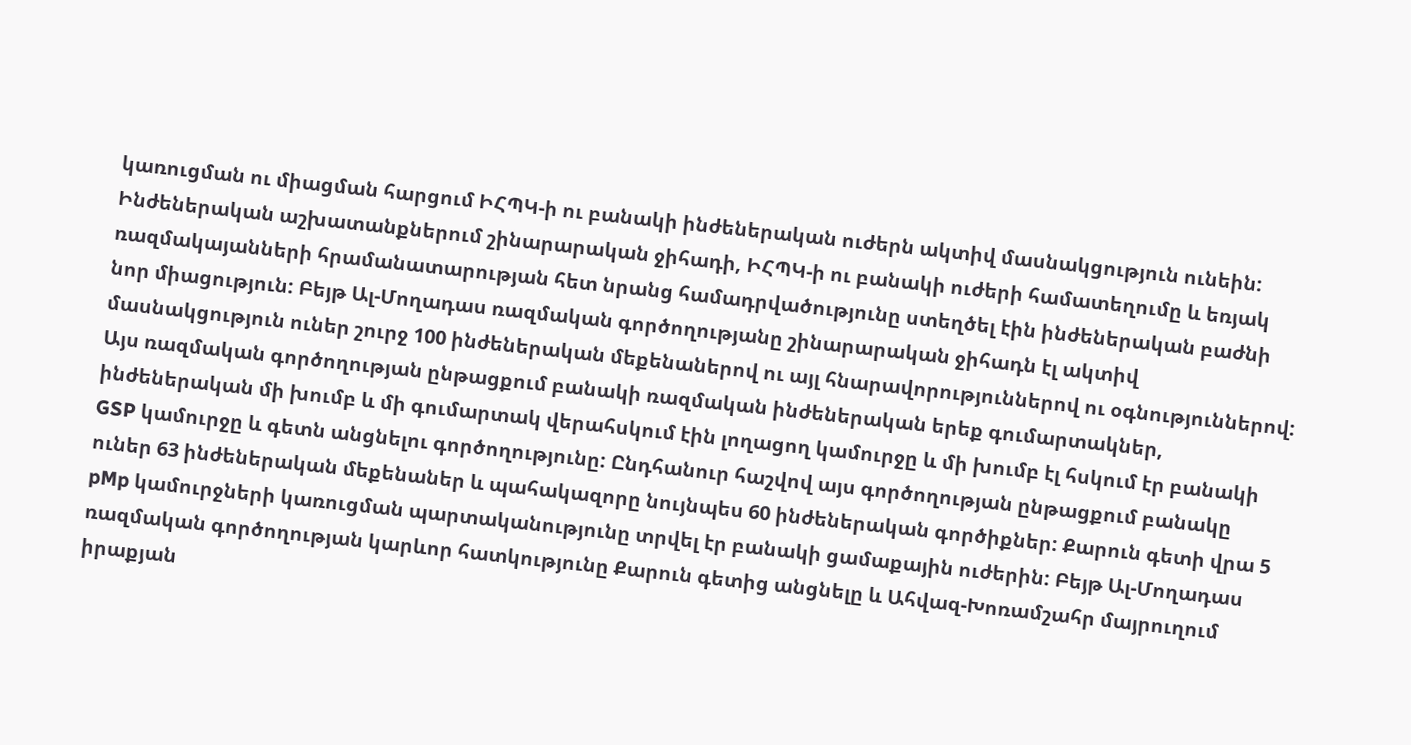կառուցման ու միացման հարցում ԻՀՊԿ-ի ու բանակի ինժեներական ուժերն ակտիվ մասնակցություն ունեին: Ինժեներական աշխատանքներում շինարարական ջիհադի, ԻՀՊԿ-ի ու բանակի ուժերի համատեղումը և եռյակ ռազմակայանների հրամանատարության հետ նրանց համադրվածությունը ստեղծել էին ինժեներական բաժնի նոր միացություն: Բեյթ Ալ-Մողադաս ռազմական գործողությանը շինարարական ջիհադն էլ ակտիվ մասնակցություն ուներ շուրջ 100 ինժեներական մեքենաներով ու այլ հնարավորություններով ու օգնություններով: Այս ռազմական գործողության ընթացքում բանակի ռազմական ինժեներական երեք գումարտակներ, ինժեներական մի խումբ և մի գումարտակ վերահսկում էին լողացող կամուրջը և մի խումբ էլ հսկում էր բանակի GSP կամուրջը և գետն անցնելու գործողությունը: Ընդհանուր հաշվով այս գործողության ընթացքում բանակը ուներ 63 ինժեներական մեքենաներ և պահակազորը նույնպես 60 ինժեներական գործիքներ: Քարուն գետի վրա 5 pMp կամուրջների կառուցման պարտականությունը տրվել էր բանակի ցամաքային ուժերին: Բեյթ Ալ-Մողադաս ռազմական գործողության կարևոր հատկությունը Քարուն գետից անցնելը և Ահվազ-Խոռամշահր մայրուղում իրաքյան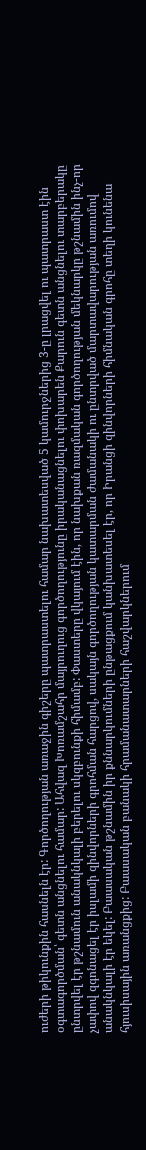ուժերի թիկունքին հասնելն էր: Գործողության առաջին գիշերը պատրաստելու համար նախատեսված 5 կամուրջներից 3-ը լրացվել ու պատրաստ էին օգտագործման՝ գետն անցնելու համար: Ահվազ Խոռամշահր մայրուղուց գործողությունը իրականացնելու փոխարեն Քարուն գետն անցնելու տարբերակը ընտրվել էր թշնամուն անակնկալի բերելու սկզբունքի հիմամբ: Փաստերը վկայում էին, որ նախքան ռազմական գործողության մեկնարկը թշնամին ինչ-որ չափով զգոնացել էր իսլամի զինվորների գրոհման հարցով, սակայն գործողության կատարման ժամանակի ու ընտրված մարտավարության առումով անակնկալի էր եկել: Բաասական թշնամին իր քննարկումների ընթացքում կանխատեսել էր, որ Իրանցի զինվորների հիմնական գրոհը տեղի կունենա հյուսիսային առանցքից: Բաասական բանակի հրամանատարների հաշվարկներում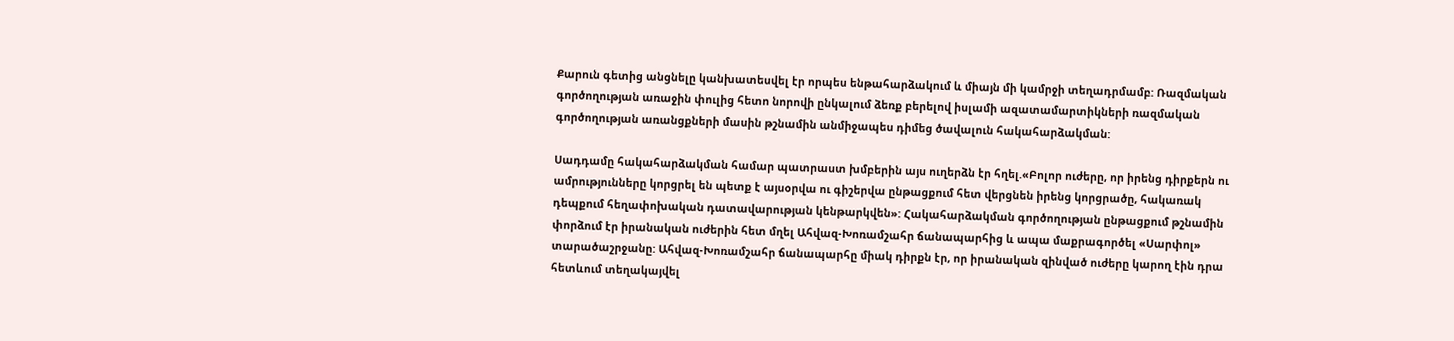Քարուն գետից անցնելը կանխատեսվել էր որպես ենթահարձակում և միայն մի կամրջի տեղադրմամբ: Ռազմական գործողության առաջին փուլից հետո նորովի ընկալում ձեռք բերելով իսլամի ազատամարտիկների ռազմական գործողության առանցքների մասին թշնամին անմիջապես դիմեց ծավալուն հակահարձակման:

Սադդամը հակահարձակման համար պատրաստ խմբերին այս ուղերձն էր հղել.«Բոլոր ուժերը, որ իրենց դիրքերն ու ամրությունները կորցրել են պետք է այսօրվա ու գիշերվա ընթացքում հետ վերցնեն իրենց կորցրածը, հակառակ դեպքում հեղափոխական դատավարության կենթարկվեն»: Հակահարձակման գործողության ընթացքում թշնամին փորձում էր իրանական ուժերին հետ մղել Ահվազ-Խոռամշահր ճանապարհից և ապա մաքրագործել «Սարփոլ» տարածաշրջանը: Ահվազ-Խոռամշահր ճանապարհը միակ դիրքն էր, որ իրանական զինված ուժերը կարող էին դրա հետևում տեղակայվել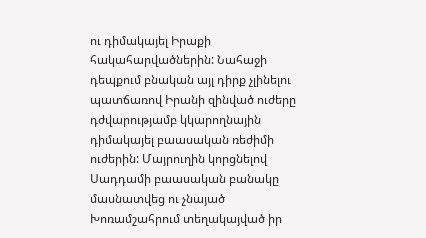ու դիմակայել Իրաքի հակահարվածներին: Նահաջի դեպքում բնական այլ դիրք չլինելու պատճառով Իրանի զինված ուժերը դժվարությամբ կկարողնային դիմակայել բաասական ռեժիմի ուժերին: Մայրուղին կորցնելով Սադդամի բաասական բանակը մասնատվեց ու չնայած Խոռամշահրում տեղակայված իր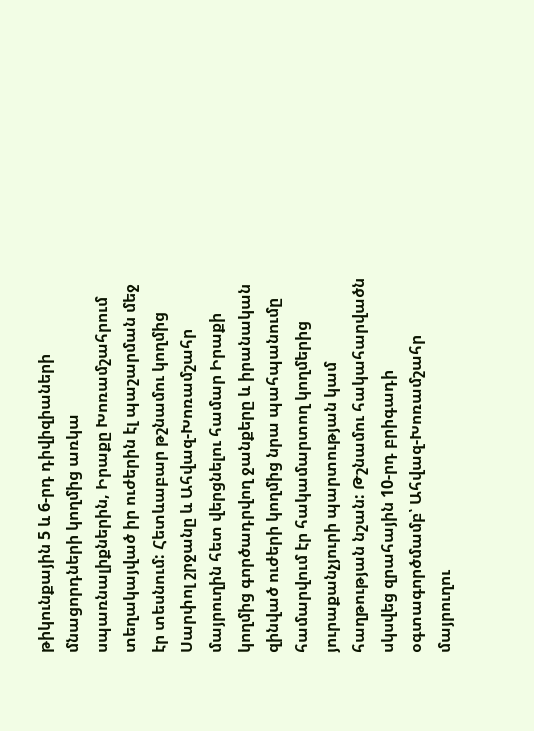թիկունքային 5 և 6-րդ դիվիզիաների մնացորդների կողմից առկա սպառնալիքներին, Իրաքը Խոռամշահրում տեղակայված իր ուժերին էլ պաշարման մեջ էր տեսնում: Հետևաբար թշնամու կողմից Սարփոլ շրջանը և Ահվազ-Խոռամշահր մայրուղին հետ վերցնելու համար Իրաքի կողմից գործադրվող ջանքերը և իրանական զինված ուժերի կողմից նրա պահպանումը համարվում էր հակամարտող կողմերից յուրաքանչյուրի պարտության կամ հաղթության նշան: Թշնամու հակահարվածն սկսվեց զրահային 10-րդ բրիգադի օգտագործմամբ՝ Ահվազ-Խոռամշահր մայրուղու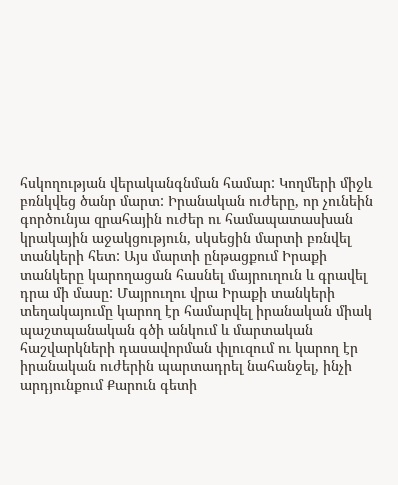հսկողության վերականգնման համար: Կողմերի միջև բռնկվեց ծանր մարտ: Իրանական ուժերը, որ չունեին գործունյա զրահային ուժեր ու համապատասխան կրակային աջակցություն, սկսեցին մարտի բռնվել տանկերի հետ: Այս մարտի ընթացքում Իրաքի տանկերը կարողացան հասնել մայրուղուն և գրավել դրա մի մասը: Մայրուղու վրա Իրաքի տանկերի տեղակայումը կարող էր համարվել իրանական միակ պաշտպանական գծի անկում և մարտական հաշվարկների դասավորման փլուզում ու կարող էր իրանական ուժերին պարտադրել նահանջել, ինչի արդյունքում Քարուն գետի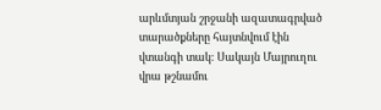արևմտյան շրջանի ազատագրված տարածքները հայտնվում էին վտանգի տակ: Սակայն Մայրուղու վրա թշնամու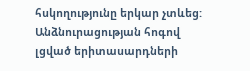հսկողությունը երկար չտևեց: Անձնուրացության հոգով լցված երիտասարդների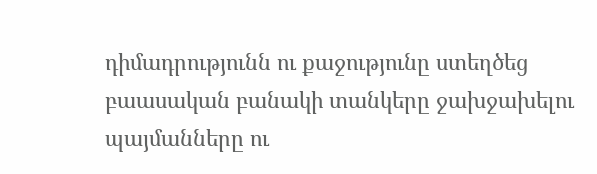դիմադրությունն ու քաջությունը ստեղծեց բաասական բանակի տանկերը ջախջախելու պայմանները ու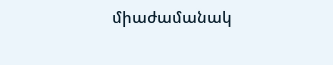միաժամանակ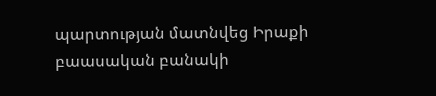պարտության մատնվեց Իրաքի բաասական բանակի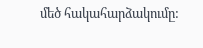մեծ հակահարձակումը: